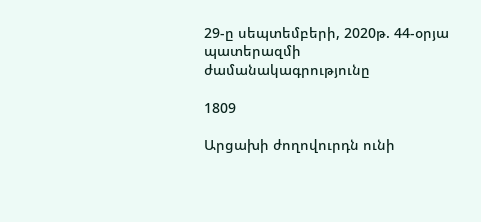29-ը սեպտեմբերի, 2020թ. 44-օրյա պատերազմի ժամանակագրությունը

1809

Արցախի ժողովուրդն ունի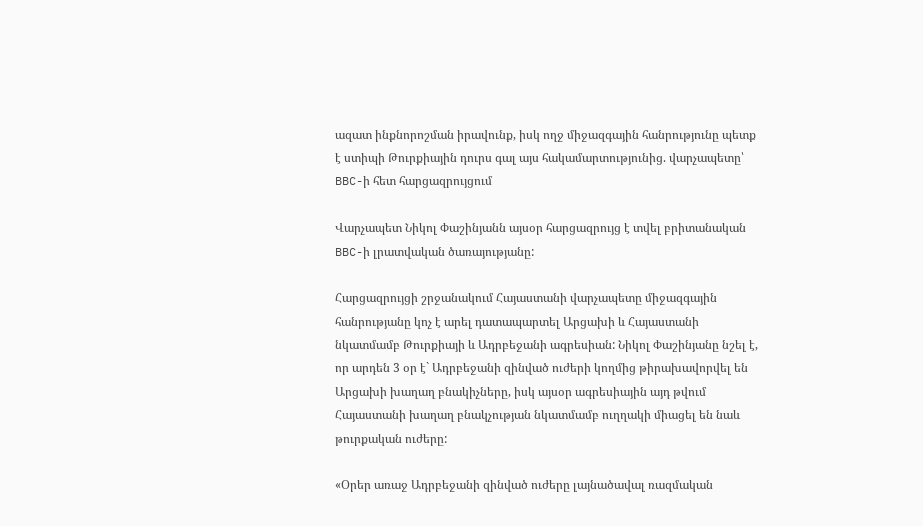ազատ ինքնորոշման իրավունք, իսկ ողջ միջազգային հանրությունը պետք է ստիպի Թուրքիային դուրս գալ այս հակամարտությունից. վարչապետը՝ BBC-ի հետ հարցազրույցում

Վարչապետ Նիկոլ Փաշինյանն այսօր հարցազրույց է տվել բրիտանական BBC-ի լրատվական ծառայությանը:

Հարցազրույցի շրջանակում Հայաստանի վարչապետը միջազգային հանրությանը կոչ է արել դատապարտել Արցախի և Հայաստանի նկատմամբ Թուրքիայի և Ադրբեջանի ագրեսիան: Նիկոլ Փաշինյանը նշել է, որ արդեն 3 օր է` Ադրբեջանի զինված ուժերի կողմից թիրախավորվել են Արցախի խաղաղ բնակիչները, իսկ այսօր ագրեսիային այդ թվում Հայաստանի խաղաղ բնակչության նկատմամբ ուղղակի միացել են նաև թուրքական ուժերը:

«Օրեր առաջ Ադրբեջանի զինված ուժերը լայնածավալ ռազմական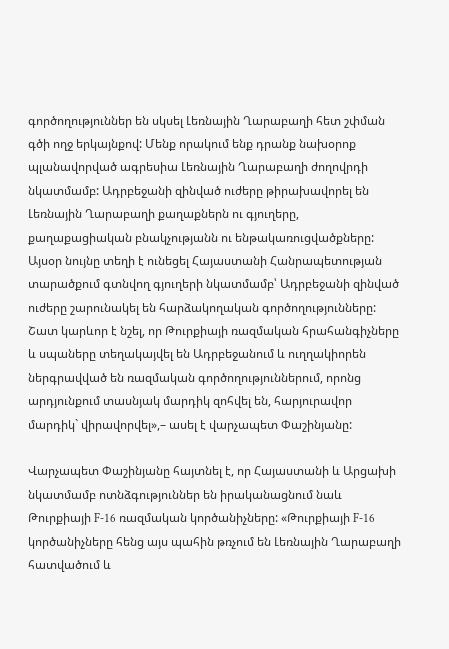գործողություններ են սկսել Լեռնային Ղարաբաղի հետ շփման գծի ողջ երկայնքով: Մենք որակում ենք դրանք նախօրոք պլանավորված ագրեսիա Լեռնային Ղարաբաղի ժողովրդի նկատմամբ: Ադրբեջանի զինված ուժերը թիրախավորել են Լեռնային Ղարաբաղի քաղաքներն ու գյուղերը, քաղաքացիական բնակչությանն ու ենթակառուցվածքները: Այսօր նույնը տեղի է ունեցել Հայաստանի Հանրապետության տարածքում գտնվող գյուղերի նկատմամբ՝ Ադրբեջանի զինված ուժերը շարունակել են հարձակողական գործողությունները: Շատ կարևոր է նշել, որ Թուրքիայի ռազմական հրահանգիչները և սպաները տեղակայվել են Ադրբեջանում և ուղղակիորեն ներգրավված են ռազմական գործողություններում, որոնց արդյունքում տասնյակ մարդիկ զոհվել են, հարյուրավոր մարդիկ` վիրավորվել»,– ասել է վարչապետ Փաշինյանը:

Վարչապետ Փաշինյանը հայտնել է, որ Հայաստանի և Արցախի նկատմամբ ոտնձգություններ են իրականացնում նաև Թուրքիայի F-16 ռազմական կործանիչները: «Թուրքիայի F-16 կործանիչները հենց այս պահին թռչում են Լեռնային Ղարաբաղի հատվածում և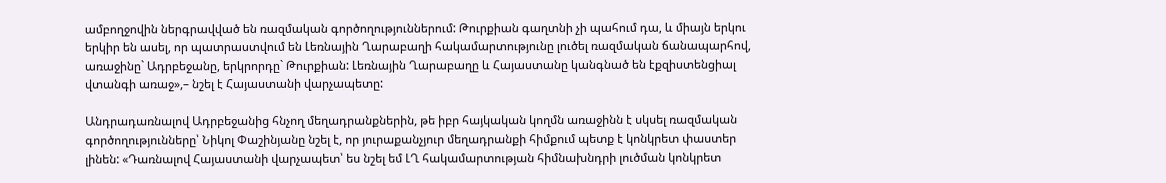ամբողջովին ներգրավված են ռազմական գործողություններում: Թուրքիան գաղտնի չի պահում դա, և միայն երկու երկիր են ասել, որ պատրաստվում են Լեռնային Ղարաբաղի հակամարտությունը լուծել ռազմական ճանապարհով, առաջինը` Ադրբեջանը, երկրորդը` Թուրքիան: Լեռնային Ղարաբաղը և Հայաստանը կանգնած են էքզիստենցիալ վտանգի առաջ»,– նշել է Հայաստանի վարչապետը:

Անդրադառնալով Ադրբեջանից հնչող մեղադրանքներին, թե իբր հայկական կողմն առաջինն է սկսել ռազմական գործողությունները՝ Նիկոլ Փաշինյանը նշել է, որ յուրաքանչյուր մեղադրանքի հիմքում պետք է կոնկրետ փաստեր լինեն: «Դառնալով Հայաստանի վարչապետ՝ ես նշել եմ ԼՂ հակամարտության հիմնախնդրի լուծման կոնկրետ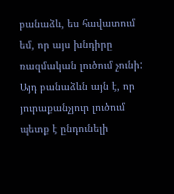բանաձև, ես հավատում եմ, որ այս խնդիրը ռազմական լուծում չունի: Այդ բանաձևն այն է, որ յուրաքանչյուր լուծում պետք է ընդունելի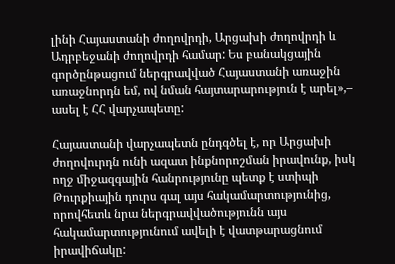լինի Հայաստանի ժողովրդի, Արցախի ժողովրդի և Ադրբեջանի ժողովրդի համար: Ես բանակցային գործընթացում ներգրավված Հայաստանի առաջին առաջնորդն եմ, ով նման հայտարարություն է արել»,– ասել է ՀՀ վարչապետը:

Հայաստանի վարչապետն ընդգծել է, որ Արցախի ժողովուրդն ունի ազատ ինքնորոշման իրավունք, իսկ ողջ միջազգային հանրությունը պետք է ստիպի Թուրքիային դուրս գալ այս հակամարտությունից, որովհետև նրա ներգրավվածությունն այս հակամարտությունում ավելի է վատթարացնում իրավիճակը: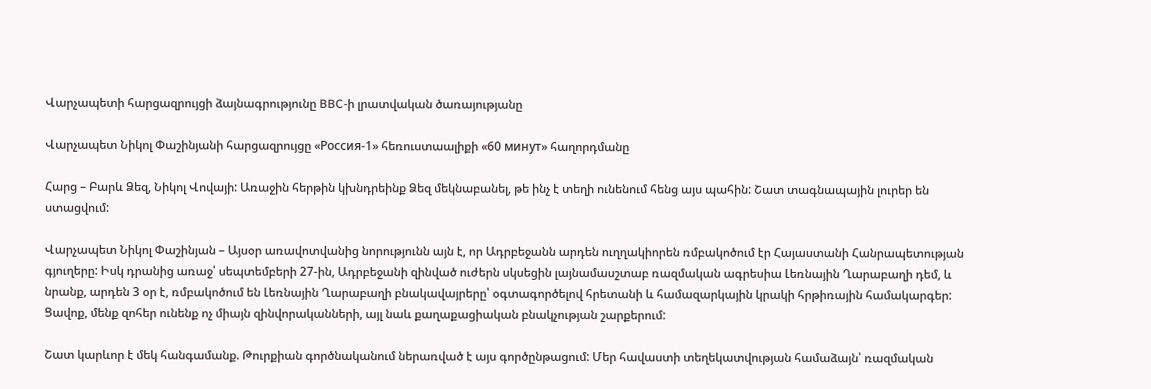Վարչապետի հարցազրույցի ձայնագրությունը BBC-ի լրատվական ծառայությանը

Վարչապետ Նիկոլ Փաշինյանի հարցազրույցը «Россия-1» հեռուստաալիքի «60 минут» հաղորդմանը

Հարց – Բարև Ձեզ, Նիկոլ Վովայի: Առաջին հերթին կխնդրեինք Ձեզ մեկնաբանել, թե ինչ է տեղի ունենում հենց այս պահին: Շատ տագնապային լուրեր են ստացվում:

Վարչապետ Նիկոլ Փաշինյան – Այսօր առավոտվանից նորությունն այն է, որ Ադրբեջանն արդեն ուղղակիորեն ռմբակոծում էր Հայաստանի Հանրապետության գյուղերը: Իսկ դրանից առաջ՝ սեպտեմբերի 27-ին, Ադրբեջանի զինված ուժերն սկսեցին լայնամասշտաբ ռազմական ագրեսիա Լեռնային Ղարաբաղի դեմ, և նրանք, արդեն 3 օր է, ռմբակոծում են Լեռնային Ղարաբաղի բնակավայրերը՝ օգտագործելով հրետանի և համազարկային կրակի հրթիռային համակարգեր: Ցավոք, մենք զոհեր ունենք ոչ միայն զինվորականների, այլ նաև քաղաքացիական բնակչության շարքերում:

Շատ կարևոր է մեկ հանգամանք. Թուրքիան գործնականում ներառված է այս գործընթացում: Մեր հավաստի տեղեկատվության համաձայն՝ ռազմական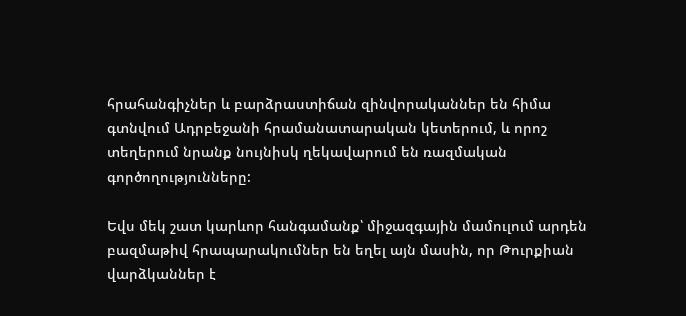հրահանգիչներ և բարձրաստիճան զինվորականներ են հիմա գտնվում Ադրբեջանի հրամանատարական կետերում, և որոշ տեղերում նրանք նույնիսկ ղեկավարում են ռազմական գործողությունները:

Եվս մեկ շատ կարևոր հանգամանք՝ միջազգային մամուլում արդեն բազմաթիվ հրապարակումներ են եղել այն մասին, որ Թուրքիան վարձկաններ է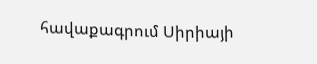հավաքագրում Սիրիայի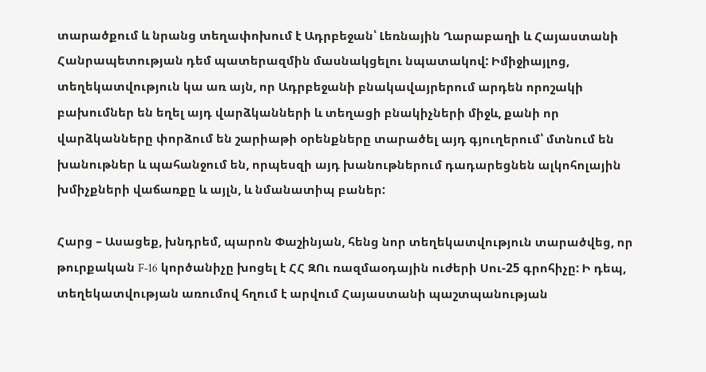տարածքում և նրանց տեղափոխում է Ադրբեջան՝ Լեռնային Ղարաբաղի և Հայաստանի Հանրապետության դեմ պատերազմին մասնակցելու նպատակով: Իմիջիայլոց, տեղեկատվություն կա առ այն, որ Ադրբեջանի բնակավայրերում արդեն որոշակի բախումներ են եղել այդ վարձկանների և տեղացի բնակիչների միջև, քանի որ վարձկանները փորձում են շարիաթի օրենքները տարածել այդ գյուղերում՝ մտնում են խանութներ և պահանջում են, որպեսզի այդ խանութներում դադարեցնեն ալկոհոլային խմիչքների վաճառքը և այլն, և նմանատիպ բաներ:

Հարց – Ասացեք, խնդրեմ, պարոն Փաշինյան, հենց նոր տեղեկատվություն տարածվեց, որ թուրքական F-16 կործանիչը խոցել է ՀՀ ԶՈւ ռազմաօդային ուժերի Սու-25 գրոհիչը: Ի դեպ, տեղեկատվության առումով հղում է արվում Հայաստանի պաշտպանության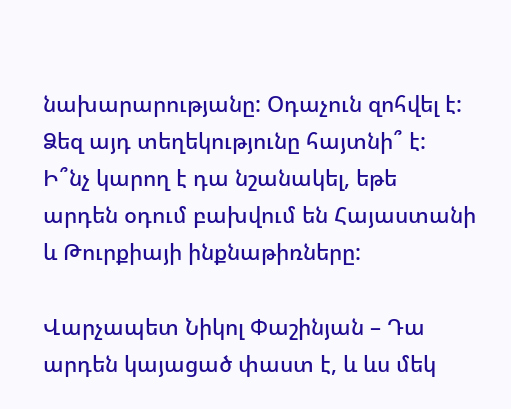նախարարությանը: Օդաչուն զոհվել է: Ձեզ այդ տեղեկությունը հայտնի՞ է: Ի՞նչ կարող է դա նշանակել, եթե արդեն օդում բախվում են Հայաստանի և Թուրքիայի ինքնաթիռները:

Վարչապետ Նիկոլ Փաշինյան – Դա արդեն կայացած փաստ է, և ևս մեկ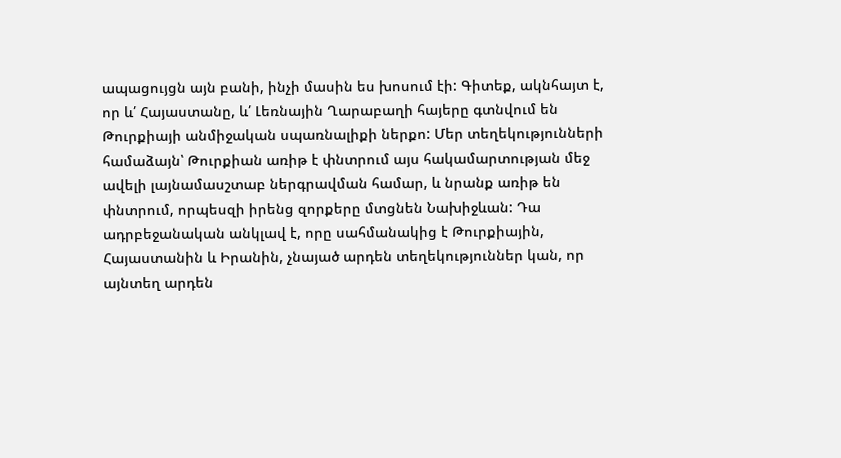ապացույցն այն բանի, ինչի մասին ես խոսում էի: Գիտեք, ակնհայտ է, որ և՛ Հայաստանը, և՛ Լեռնային Ղարաբաղի հայերը գտնվում են Թուրքիայի անմիջական սպառնալիքի ներքո: Մեր տեղեկությունների համաձայն՝ Թուրքիան առիթ է փնտրում այս հակամարտության մեջ ավելի լայնամասշտաբ ներգրավման համար, և նրանք առիթ են փնտրում, որպեսզի իրենց զորքերը մտցնեն Նախիջևան: Դա ադրբեջանական անկլավ է, որը սահմանակից է Թուրքիային, Հայաստանին և Իրանին, չնայած արդեն տեղեկություններ կան, որ այնտեղ արդեն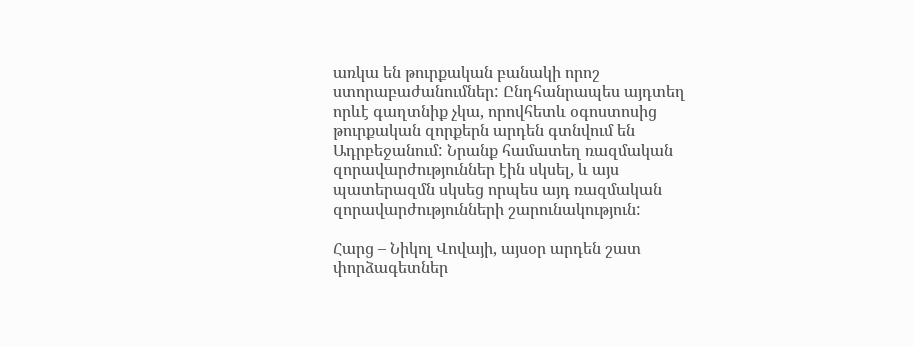առկա են թուրքական բանակի որոշ ստորաբաժանումներ: Ընդհանրապես այդտեղ որևէ գաղտնիք չկա, որովհետև օգոստոսից թուրքական զորքերն արդեն գտնվում են Ադրբեջանում: Նրանք համատեղ ռազմական զորավարժություններ էին սկսել, և այս պատերազմն սկսեց որպես այդ ռազմական զորավարժությունների շարունակություն:

Հարց – Նիկոլ Վովայի, այսօր արդեն շատ փորձագետներ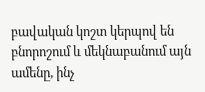բավական կոշտ կերպով են բնորոշում և մեկնաբանում այն ամենը, ինչ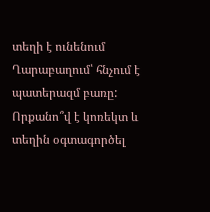տեղի է ունենում Ղարաբաղում՝ հնչում է պատերազմ բառը: Որքանո՞վ է կոռեկտ և տեղին օգտագործել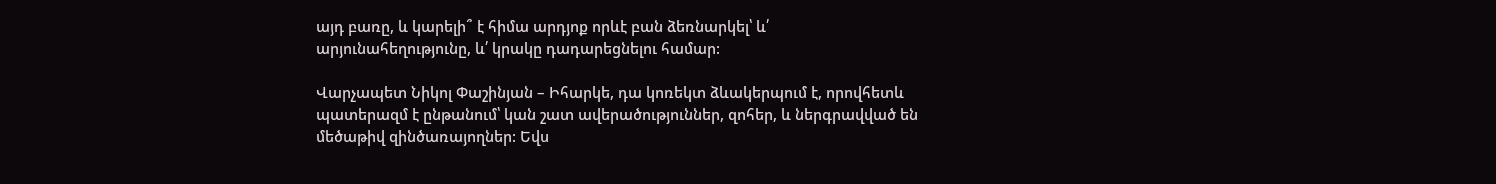այդ բառը, և կարելի՞ է հիմա արդյոք որևէ բան ձեռնարկել՝ և՛ արյունահեղությունը, և՛ կրակը դադարեցնելու համար:

Վարչապետ Նիկոլ Փաշինյան – Իհարկե, դա կոռեկտ ձևակերպում է, որովհետև պատերազմ է ընթանում՝ կան շատ ավերածություններ, զոհեր, և ներգրավված են մեծաթիվ զինծառայողներ: Եվս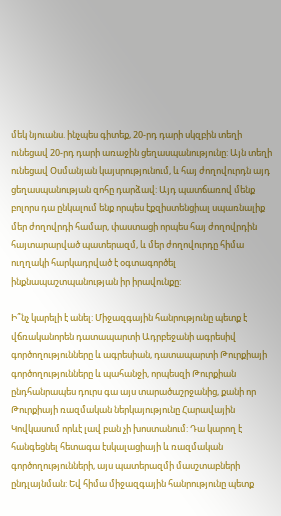մեկ նյուանս. ինչպես գիտեք, 20-րդ դարի սկզբին տեղի ունեցավ 20-րդ դարի առաջին ցեղասպանությունը: Այն տեղի ունեցավ Օսմանյան կայսրությունում, և հայ ժողովուրդն այդ ցեղասպանության զոհը դարձավ: Այդ պատճառով մենք բոլորս դա ընկալում ենք որպես էքզիստենցիալ սպառնալիք մեր ժողովրդի համար, փաստացի որպես հայ ժողովրդին հայտարարված պատերազմ, և մեր ժողովուրդը հիմա ուղղակի հարկադրված է օգտագործել ինքնապաշտպանության իր իրավունքը:

Ի՞նչ կարելի է անել: Միջազգային հանրությունը պետք է վճռականորեն դատապարտի Ադրբեջանի ագրեսիվ գործողությունները և ագրեսիան, դատապարտի Թուրքիայի գործողությունները և պահանջի, որպեսզի Թուրքիան ընդհանրապես դուրս գա այս տարածաշրջանից, քանի որ Թուրքիայի ռազմական ներկայությունը Հարավային Կովկասում որևէ լավ բան չի խոստանում: Դա կարող է հանգեցնել հետագա էսկալացիայի և ռազմական գործողությունների, այս պատերազմի մասշտաբների ընդլայնման: Եվ հիմա միջազգային հանրությունը պետք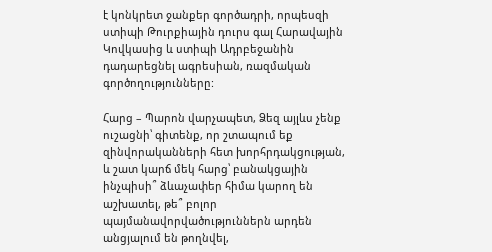է կոնկրետ ջանքեր գործադրի, որպեսզի ստիպի Թուրքիային դուրս գալ Հարավային Կովկասից և ստիպի Ադրբեջանին դադարեցնել ագրեսիան, ռազմական գործողությունները:

Հարց – Պարոն վարչապետ, Ձեզ այլևս չենք ուշացնի՝ գիտենք, որ շտապում եք զինվորականների հետ խորհրդակցության, և շատ կարճ մեկ հարց՝ բանակցային ինչպիսի՞ ձևաչափեր հիմա կարող են աշխատել, թե՞ բոլոր պայմանավորվածություններն արդեն անցյալում են թողնվել,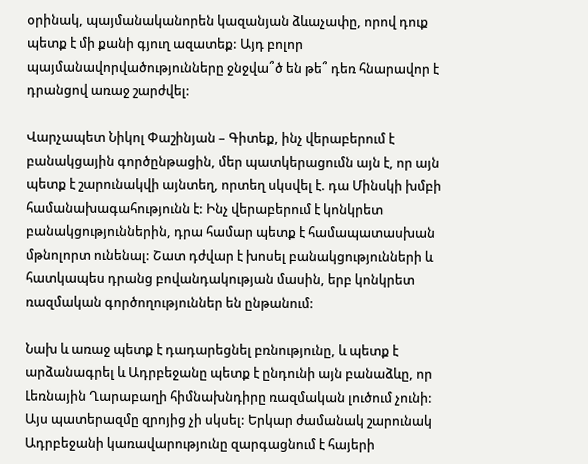օրինակ, պայմանականորեն կազանյան ձևաչափը, որով դուք պետք է մի քանի գյուղ ազատեք: Այդ բոլոր պայմանավորվածությունները ջնջվա՞ծ են թե՞ դեռ հնարավոր է դրանցով առաջ շարժվել:

Վարչապետ Նիկոլ Փաշինյան – Գիտեք, ինչ վերաբերում է բանակցային գործընթացին, մեր պատկերացումն այն է, որ այն պետք է շարունակվի այնտեղ, որտեղ սկսվել է. դա Մինսկի խմբի համանախագահությունն է: Ինչ վերաբերում է կոնկրետ բանակցություններին, դրա համար պետք է համապատասխան մթնոլորտ ունենալ: Շատ դժվար է խոսել բանակցությունների և հատկապես դրանց բովանդակության մասին, երբ կոնկրետ ռազմական գործողություններ են ընթանում:

Նախ և առաջ պետք է դադարեցնել բռնությունը, և պետք է արձանագրել և Ադրբեջանը պետք է ընդունի այն բանաձևը, որ Լեռնային Ղարաբաղի հիմնախնդիրը ռազմական լուծում չունի: Այս պատերազմը զրոյից չի սկսել: Երկար ժամանակ շարունակ Ադրբեջանի կառավարությունը զարգացնում է հայերի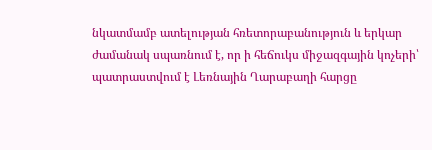նկատմամբ ատելության հռետորաբանություն և երկար ժամանակ սպառնում է, որ ի հեճուկս միջազգային կոչերի՝ պատրաստվում է Լեռնային Ղարաբաղի հարցը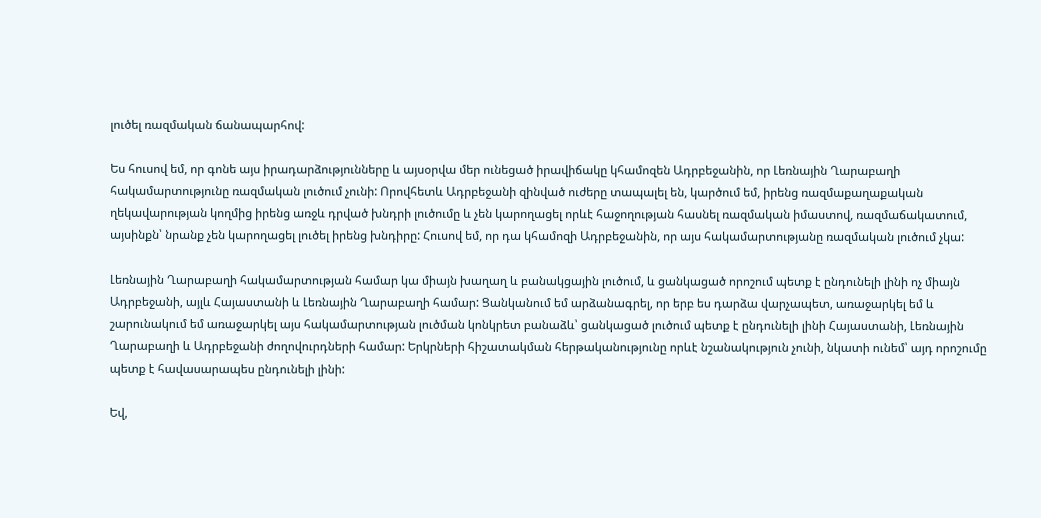լուծել ռազմական ճանապարհով:

Ես հուսով եմ, որ գոնե այս իրադարձությունները և այսօրվա մեր ունեցած իրավիճակը կհամոզեն Ադրբեջանին, որ Լեռնային Ղարաբաղի հակամարտությունը ռազմական լուծում չունի: Որովհետև Ադրբեջանի զինված ուժերը տապալել են, կարծում եմ, իրենց ռազմաքաղաքական ղեկավարության կողմից իրենց առջև դրված խնդրի լուծումը և չեն կարողացել որևէ հաջողության հասնել ռազմական իմաստով, ռազմաճակատում, այսինքն՝ նրանք չեն կարողացել լուծել իրենց խնդիրը: Հուսով եմ, որ դա կհամոզի Ադրբեջանին, որ այս հակամարտությանը ռազմական լուծում չկա:

Լեռնային Ղարաբաղի հակամարտության համար կա միայն խաղաղ և բանակցային լուծում, և ցանկացած որոշում պետք է ընդունելի լինի ոչ միայն Ադրբեջանի, այլև Հայաստանի և Լեռնային Ղարաբաղի համար: Ցանկանում եմ արձանագրել, որ երբ ես դարձա վարչապետ, առաջարկել եմ և շարունակում եմ առաջարկել այս հակամարտության լուծման կոնկրետ բանաձև՝ ցանկացած լուծում պետք է ընդունելի լինի Հայաստանի, Լեռնային Ղարաբաղի և Ադրբեջանի ժողովուրդների համար: Երկրների հիշատակման հերթականությունը որևէ նշանակություն չունի, նկատի ունեմ՝ այդ որոշումը պետք է հավասարապես ընդունելի լինի:

Եվ,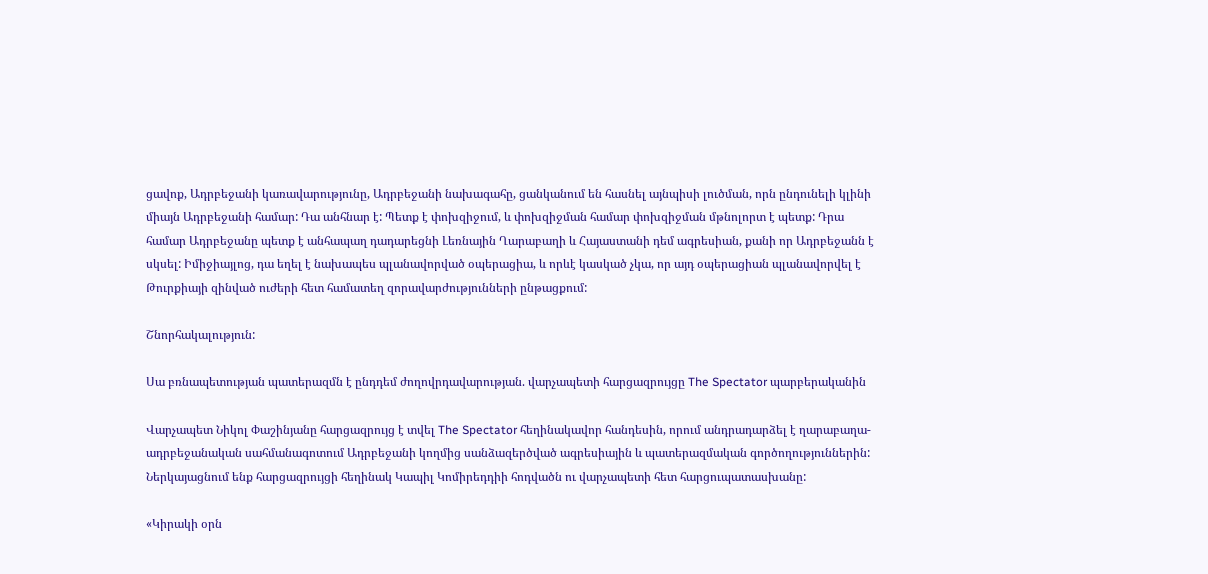ցավոք, Ադրբեջանի կառավարությունը, Ադրբեջանի նախագահը, ցանկանում են հասնել այնպիսի լուծման, որն ընդունելի կլինի միայն Ադրբեջանի համար: Դա անհնար է: Պետք է փոխզիջում, և փոխզիջման համար փոխզիջման մթնոլորտ է պետք: Դրա համար Ադրբեջանը պետք է անհապաղ դադարեցնի Լեռնային Ղարաբաղի և Հայաստանի դեմ ագրեսիան, քանի որ Ադրբեջանն է սկսել: Իմիջիայլոց, դա եղել է նախապես պլանավորված օպերացիա, և որևէ կասկած չկա, որ այդ օպերացիան պլանավորվել է Թուրքիայի զինված ուժերի հետ համատեղ զորավարժությունների ընթացքում:

Շնորհակալություն:

Սա բռնապետության պատերազմն է ընդդեմ ժողովրդավարության. վարչապետի հարցազրույցը The Spectator պարբերականին

Վարչապետ Նիկոլ Փաշինյանը հարցազրույց է տվել The Spectator հեղինակավոր հանդեսին, որում անդրադարձել է ղարաբաղա-ադրբեջանական սահմանագոտում Ադրբեջանի կողմից սանձազերծված ագրեսիային և պատերազմական գործողություններին: Ներկայացնում ենք հարցազրույցի հեղինակ Կապիլ Կոմիրեդդիի հոդվածն ու վարչապետի հետ հարցուպատասխանը:

«Կիրակի օրն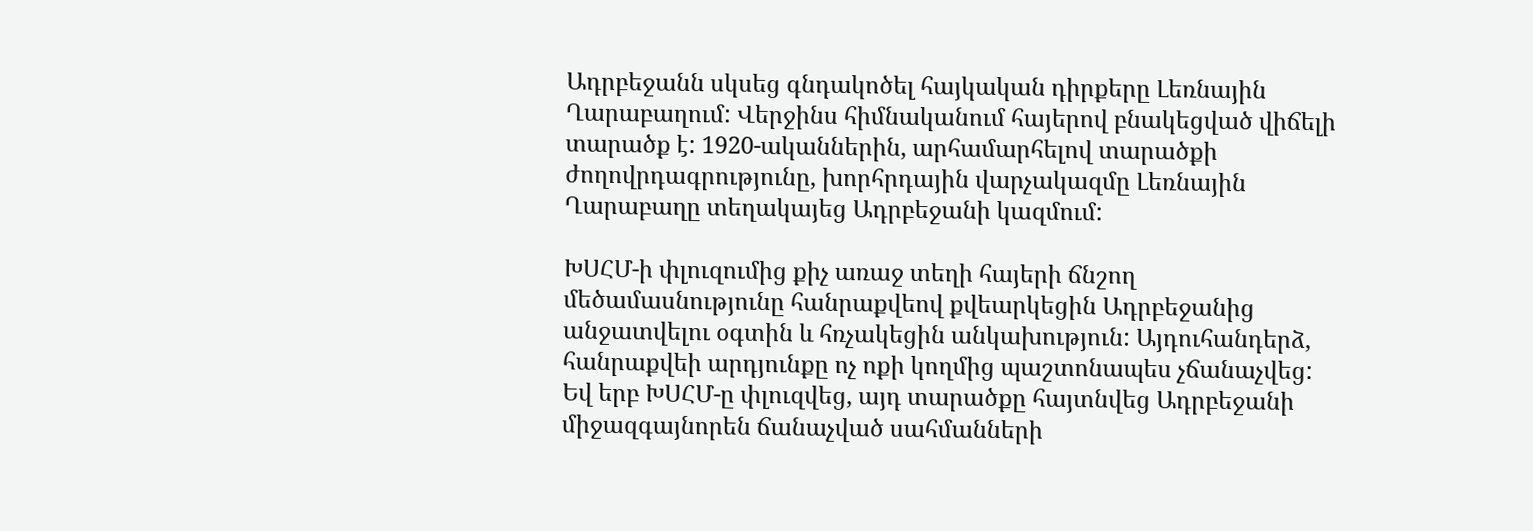Ադրբեջանն սկսեց գնդակոծել հայկական դիրքերը Լեռնային Ղարաբաղում: Վերջինս հիմնականում հայերով բնակեցված վիճելի տարածք է: 1920-ականներին, արհամարհելով տարածքի ժողովրդագրությունը, խորհրդային վարչակազմը Լեռնային Ղարաբաղը տեղակայեց Ադրբեջանի կազմում:

ԽՍՀՄ-ի փլուզումից քիչ առաջ տեղի հայերի ճնշող մեծամասնությունը հանրաքվեով քվեարկեցին Ադրբեջանից անջատվելու օգտին և հռչակեցին անկախություն: Այդուհանդերձ, հանրաքվեի արդյունքը ոչ ոքի կողմից պաշտոնապես չճանաչվեց: Եվ երբ ԽՍՀՄ-ը փլուզվեց, այդ տարածքը հայտնվեց Ադրբեջանի միջազգայնորեն ճանաչված սահմանների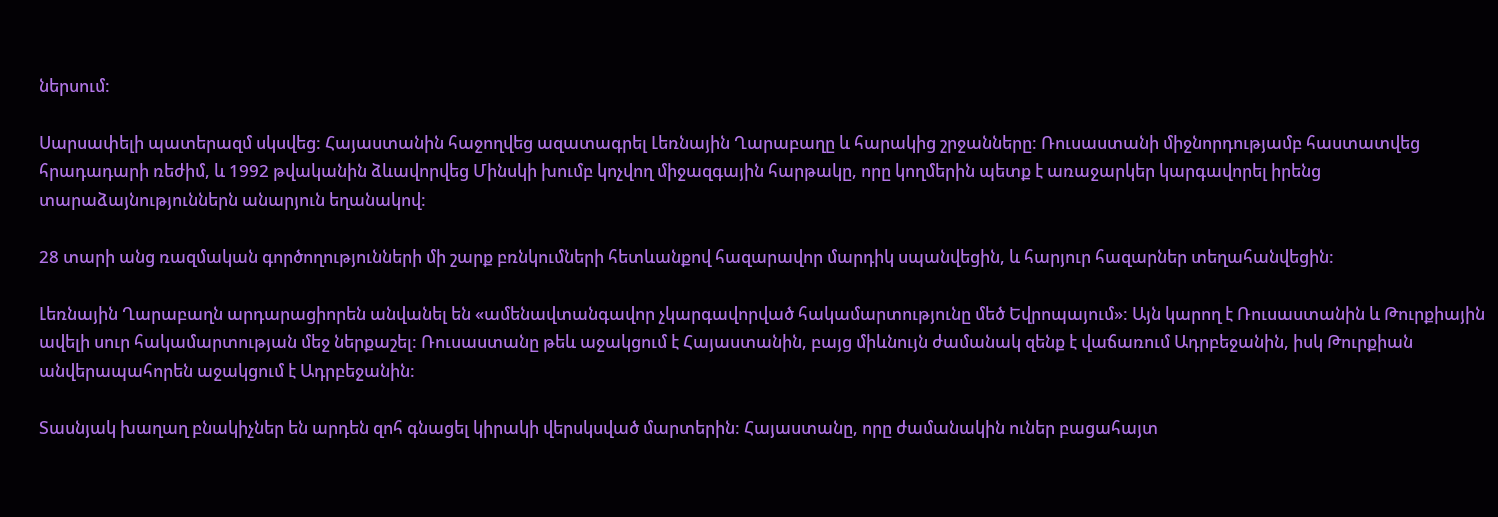ներսում:

Սարսափելի պատերազմ սկսվեց: Հայաստանին հաջողվեց ազատագրել Լեռնային Ղարաբաղը և հարակից շրջանները: Ռուսաստանի միջնորդությամբ հաստատվեց հրադադարի ռեժիմ, և 1992 թվականին ձևավորվեց Մինսկի խումբ կոչվող միջազգային հարթակը, որը կողմերին պետք է առաջարկեր կարգավորել իրենց տարաձայնություններն անարյուն եղանակով:

28 տարի անց ռազմական գործողությունների մի շարք բռնկումների հետևանքով հազարավոր մարդիկ սպանվեցին, և հարյուր հազարներ տեղահանվեցին:

Լեռնային Ղարաբաղն արդարացիորեն անվանել են «ամենավտանգավոր չկարգավորված հակամարտությունը մեծ Եվրոպայում»: Այն կարող է Ռուսաստանին և Թուրքիային ավելի սուր հակամարտության մեջ ներքաշել: Ռուսաստանը թեև աջակցում է Հայաստանին, բայց միևնույն ժամանակ զենք է վաճառում Ադրբեջանին, իսկ Թուրքիան անվերապահորեն աջակցում է Ադրբեջանին:

Տասնյակ խաղաղ բնակիչներ են արդեն զոհ գնացել կիրակի վերսկսված մարտերին: Հայաստանը, որը ժամանակին ուներ բացահայտ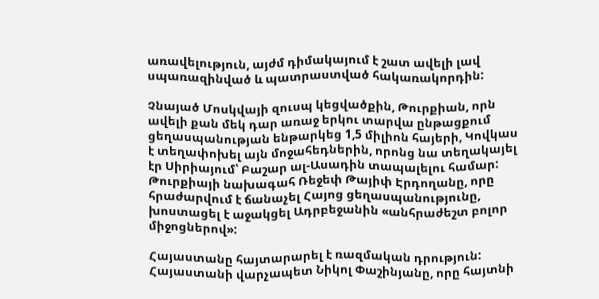առավելություն, այժմ դիմակայում է շատ ավելի լավ սպառազինված և պատրաստված հակառակորդին:

Չնայած Մոսկվայի զուսպ կեցվածքին, Թուրքիան, որն ավելի քան մեկ դար առաջ երկու տարվա ընթացքում ցեղասպանության ենթարկեց 1,5 միլիոն հայերի, Կովկաս է տեղափոխել այն մոջահեդներին, որոնց նա տեղակայել էր Սիրիայում՝ Բաշար ալ-Ասադին տապալելու համար: Թուրքիայի նախագահ Ռեջեփ Թայիփ Էրդողանը, որը հրաժարվում է ճանաչել Հայոց ցեղասպանությունը, խոստացել է աջակցել Ադրբեջանին «անհրաժեշտ բոլոր միջոցներով»:

Հայաստանը հայտարարել է ռազմական դրություն: Հայաստանի վարչապետ Նիկոլ Փաշինյանը, որը հայտնի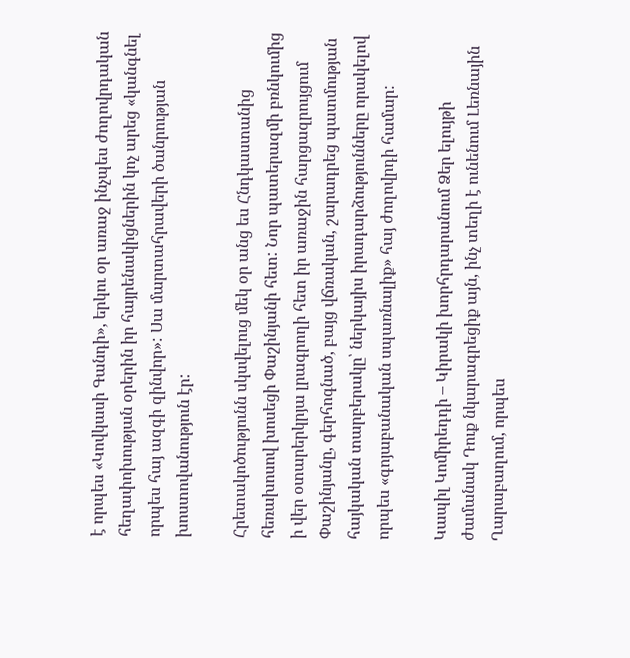է որպես «Կովկասի Գանդի», երկու օր առաջ ինչպես ժողովրդական հեղափոխության օրերին իր հայրենակիցներին կոչ արեց «կանգնել որպես հայ ազգի զինվոր»: Սա մարտահրավերի ծանրության խոստովանություն էր:

Հրետակոծությունն սկսվելուց մեկ օր անց ես Հնդկաստանից հեռախոսով խոսեցի Փաշինյանի հետ: Նոր պատերազմի բռնկումից ի վեր օտարերկրյա լրագրողի հետ իր առաջին հարցազրույցում Փաշինյանը, գերհոգնած, բայց վճռական, շարադրեց պատմության հայկական տարբերակը՝ ներկայիս իրադարձությունները որակելով որպես «գոյաբանական սպառնալիք» հայ ժողովրդի համար:

Կապիլ Կոմիրեդդի – Կիրակի խորհրդարանում Ձեր ելույթի ժամանակ Դուք նկարագրեցիք այն, ինչ տեղի է ունենում Լեռնային Ղարաբաղում, որպես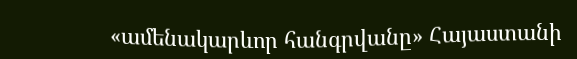«ամենակարևոր հանգրվանը» Հայաստանի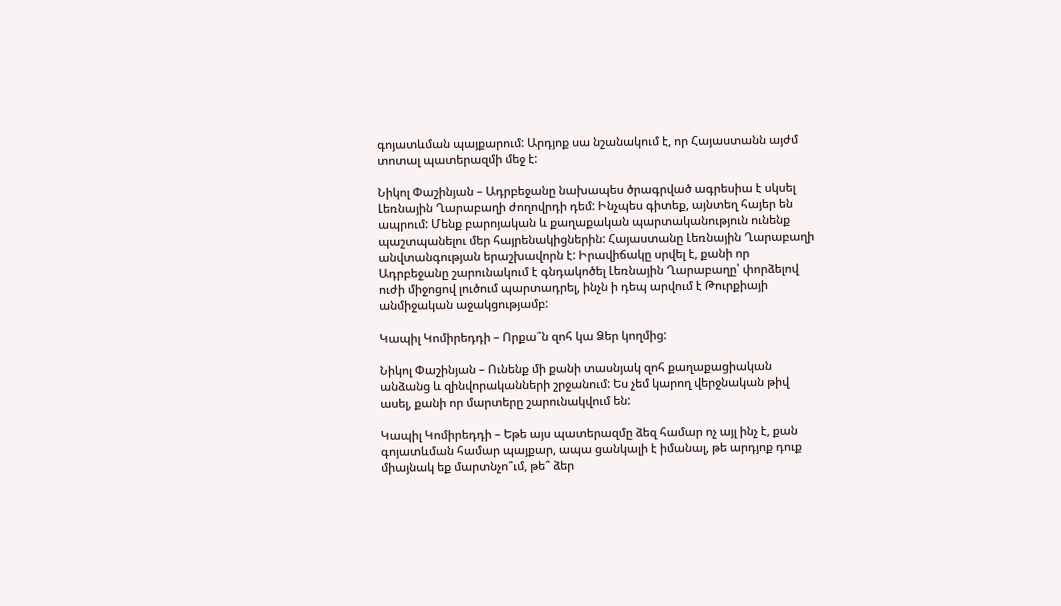գոյատևման պայքարում: Արդյոք սա նշանակում է, որ Հայաստանն այժմ տոտալ պատերազմի մեջ է:

Նիկոլ Փաշինյան – Ադրբեջանը նախապես ծրագրված ագրեսիա է սկսել Լեռնային Ղարաբաղի ժողովրդի դեմ: Ինչպես գիտեք, այնտեղ հայեր են ապրում: Մենք բարոյական և քաղաքական պարտականություն ունենք պաշտպանելու մեր հայրենակիցներին: Հայաստանը Լեռնային Ղարաբաղի անվտանգության երաշխավորն է: Իրավիճակը սրվել է, քանի որ Ադրբեջանը շարունակում է գնդակոծել Լեռնային Ղարաբաղը՝ փորձելով ուժի միջոցով լուծում պարտադրել, ինչն ի դեպ արվում է Թուրքիայի անմիջական աջակցությամբ:

Կապիլ Կոմիրեդդի – Որքա՞ն զոհ կա Ձեր կողմից:

Նիկոլ Փաշինյան – Ունենք մի քանի տասնյակ զոհ քաղաքացիական անձանց և զինվորականների շրջանում: Ես չեմ կարող վերջնական թիվ ասել, քանի որ մարտերը շարունակվում են:

Կապիլ Կոմիրեդդի – Եթե այս պատերազմը ձեզ համար ոչ այլ ինչ է, քան գոյատևման համար պայքար, ապա ցանկալի է իմանալ, թե արդյոք դուք միայնակ եք մարտնչո՞ւմ, թե՞ ձեր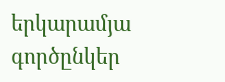երկարամյա գործընկեր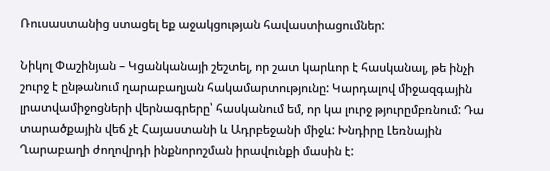Ռուսաստանից ստացել եք աջակցության հավաստիացումներ:

Նիկոլ Փաշինյան – Կցանկանայի շեշտել, որ շատ կարևոր է հասկանալ, թե ինչի շուրջ է ընթանում ղարաբաղյան հակամարտությունը: Կարդալով միջազգային լրատվամիջոցների վերնագրերը՝ հասկանում եմ, որ կա լուրջ թյուրըմբռնում: Դա տարածքային վեճ չէ Հայաստանի և Ադրբեջանի միջև: Խնդիրը Լեռնային Ղարաբաղի ժողովրդի ինքնորոշման իրավունքի մասին է: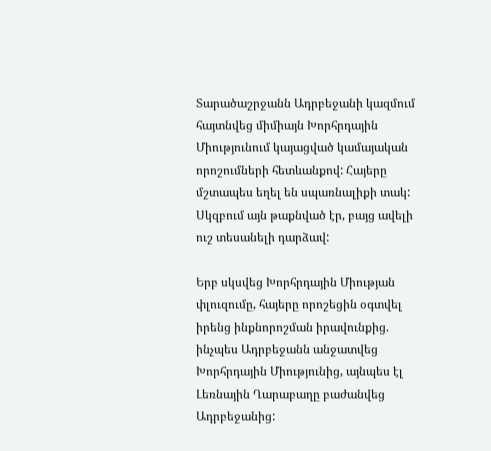Տարածաշրջանն Ադրբեջանի կազմում հայտնվեց միմիայն Խորհրդային Միությունում կայացված կամայական որոշումների հետևանքով: Հայերը մշտապես եղել են սպառնալիքի տակ: Սկզբում այն թաքնված էր, բայց ավելի ուշ տեսանելի դարձավ:

Երբ սկսվեց Խորհրդային Միության փլուզումը, հայերը որոշեցին օգտվել իրենց ինքնորոշման իրավունքից. ինչպես Ադրբեջանն անջատվեց Խորհրդային Միությունից, այնպես էլ Լեռնային Ղարաբաղը բաժանվեց Ադրբեջանից: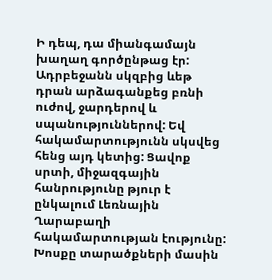Ի դեպ, դա միանգամայն խաղաղ գործընթաց էր: Ադրբեջանն սկզբից ևեթ դրան արձագանքեց բռնի ուժով, ջարդերով և սպանություններով: Եվ հակամարտությունն սկսվեց հենց այդ կետից: Ցավոք սրտի, միջազգային հանրությունը թյուր է ընկալում Լեռնային Ղարաբաղի հակամարտության էությունը: Խոսքը տարածքների մասին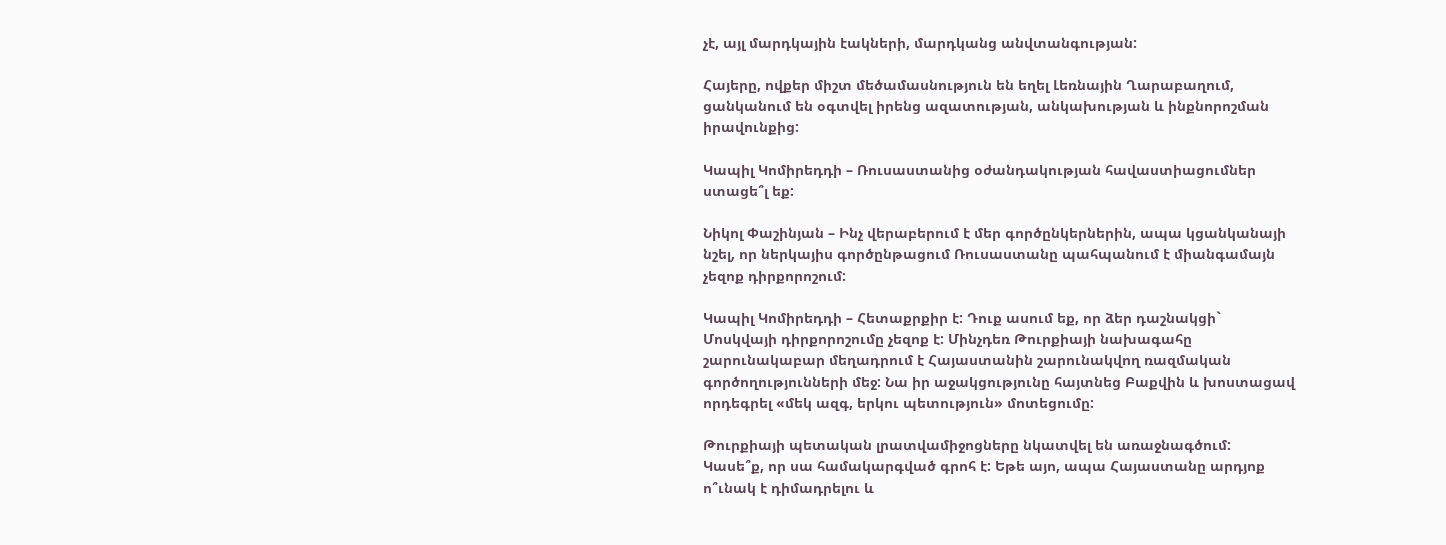չէ, այլ մարդկային էակների, մարդկանց անվտանգության:

Հայերը, ովքեր միշտ մեծամասնություն են եղել Լեռնային Ղարաբաղում, ցանկանում են օգտվել իրենց ազատության, անկախության և ինքնորոշման իրավունքից:

Կապիլ Կոմիրեդդի – Ռուսաստանից օժանդակության հավաստիացումներ ստացե՞լ եք:

Նիկոլ Փաշինյան – Ինչ վերաբերում է մեր գործընկերներին, ապա կցանկանայի նշել, որ ներկայիս գործընթացում Ռուսաստանը պահպանում է միանգամայն չեզոք դիրքորոշում:

Կապիլ Կոմիրեդդի – Հետաքրքիր է: Դուք ասում եք, որ ձեր դաշնակցի` Մոսկվայի դիրքորոշումը չեզոք է: Մինչդեռ Թուրքիայի նախագահը շարունակաբար մեղադրում է Հայաստանին շարունակվող ռազմական գործողությունների մեջ: Նա իր աջակցությունը հայտնեց Բաքվին և խոստացավ որդեգրել «մեկ ազգ, երկու պետություն» մոտեցումը:

Թուրքիայի պետական լրատվամիջոցները նկատվել են առաջնագծում: Կասե՞ք, որ սա համակարգված գրոհ է: Եթե այո, ապա Հայաստանը արդյոք ո՞ւնակ է դիմադրելու և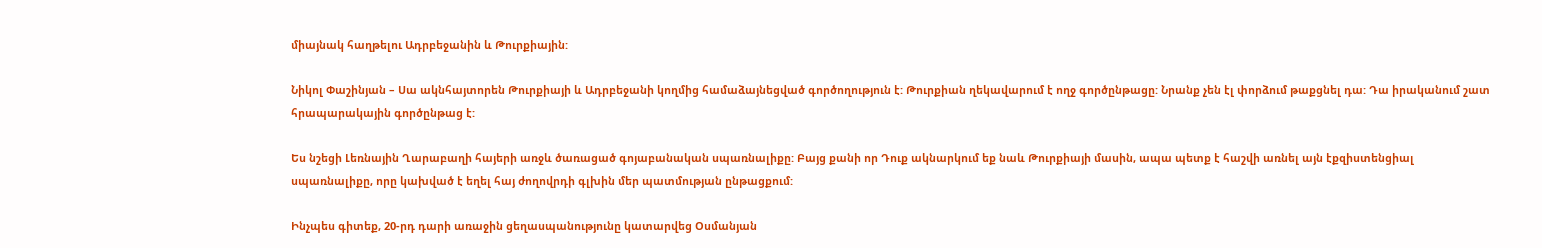միայնակ հաղթելու Ադրբեջանին և Թուրքիային:

Նիկոլ Փաշինյան – Սա ակնհայտորեն Թուրքիայի և Ադրբեջանի կողմից համաձայնեցված գործողություն է: Թուրքիան ղեկավարում է ողջ գործընթացը: Նրանք չեն էլ փորձում թաքցնել դա: Դա իրականում շատ հրապարակային գործընթաց է:

Ես նշեցի Լեռնային Ղարաբաղի հայերի առջև ծառացած գոյաբանական սպառնալիքը: Բայց քանի որ Դուք ակնարկում եք նաև Թուրքիայի մասին, ապա պետք է հաշվի առնել այն էքզիստենցիալ սպառնալիքը, որը կախված է եղել հայ ժողովրդի գլխին մեր պատմության ընթացքում:

Ինչպես գիտեք, 20-րդ դարի առաջին ցեղասպանությունը կատարվեց Օսմանյան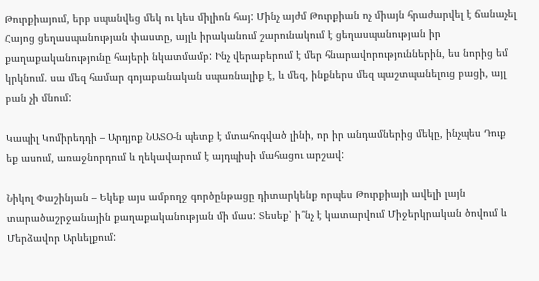Թուրքիայում, երբ սպանվեց մեկ ու կես միլիոն հայ: Մինչ այժմ Թուրքիան ոչ միայն հրաժարվել է ճանաչել Հայոց ցեղասպանության փաստը, այլև իրականում շարունակում է ցեղասպանության իր քաղաքականությունը հայերի նկատմամբ: Ինչ վերաբերում է մեր հնարավորություններին, ես նորից եմ կրկնում. սա մեզ համար գոյաբանական սպառնալիք է, և մեզ, ինքներս մեզ պաշտպանելուց բացի, այլ բան չի մնում:

Կապիլ Կոմիրեդդի – Արդյոք ՆԱՏՕ-ն պետք է մտահոգված լինի, որ իր անդամներից մեկը, ինչպես Դուք եք ասում, առաջնորդում և ղեկավարում է այդպիսի մահացու արշավ:

Նիկոլ Փաշինյան – Եկեք այս ամբողջ գործընթացը դիտարկենք որպես Թուրքիայի ավելի լայն տարածաշրջանային քաղաքականության մի մաս: Տեսեք՝ ի՞նչ է կատարվում Միջերկրական ծովում և Մերձավոր Արևելքում: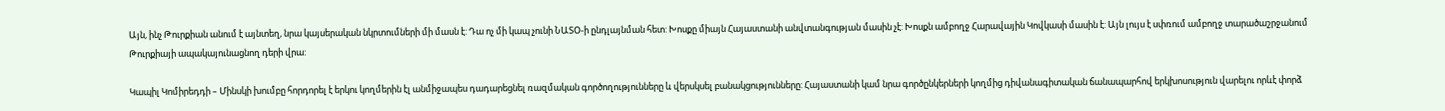Այն, ինչ Թուրքիան անում է այնտեղ, նրա կայսերական նկրտումների մի մասն է: Դա ոչ մի կապ չունի ՆԱՏՕ-ի ընդլայնման հետ: Խոսքը միայն Հայաստանի անվտանգության մասին չէ: Խոսքն ամբողջ Հարավային Կովկասի մասին է: Այն լույս է սփռում ամբողջ տարածաշրջանում Թուրքիայի ապակայունացնող դերի վրա:

Կապիլ Կոմիրեդդի – Մինսկի խումբը հորդորել է երկու կողմերին էլ անմիջապես դադարեցնել ռազմական գործողությունները և վերսկսել բանակցությունները: Հայաստանի կամ նրա գործընկերների կողմից դիվանագիտական ճանապարհով երկխոսություն վարելու որևէ փորձ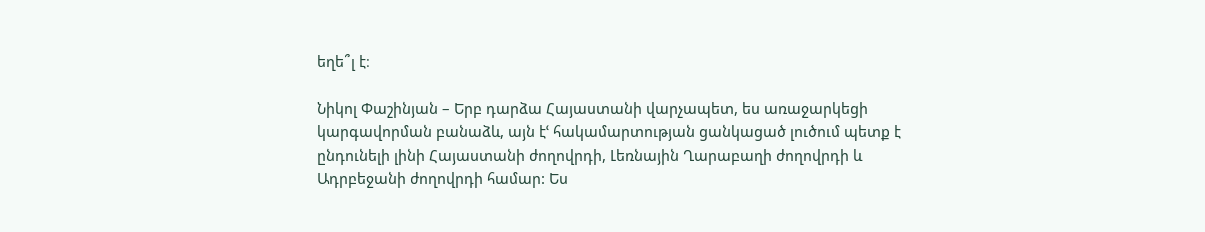եղե՞լ է։

Նիկոլ Փաշինյան – Երբ դարձա Հայաստանի վարչապետ, ես առաջարկեցի կարգավորման բանաձև, այն էՙ հակամարտության ցանկացած լուծում պետք է ընդունելի լինի Հայաստանի ժողովրդի, Լեռնային Ղարաբաղի ժողովրդի և Ադրբեջանի ժողովրդի համար: Ես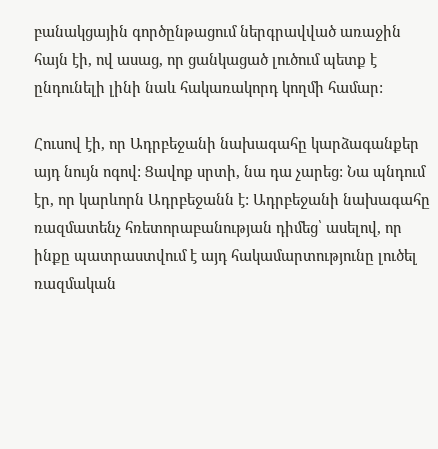բանակցային գործընթացում ներգրավված առաջին հայն էի, ով ասաց, որ ցանկացած լուծում պետք է ընդունելի լինի նաև հակառակորդ կողմի համար:

Հուսով էի, որ Ադրբեջանի նախագահը կարձագանքեր այդ նույն ոգով: Ցավոք սրտի, նա դա չարեց: Նա պնդում էր, որ կարևորն Ադրբեջանն է: Ադրբեջանի նախագահը ռազմատենչ հռետորաբանության դիմեց՝ ասելով, որ ինքը պատրաստվում է այդ հակամարտությունը լուծել ռազմական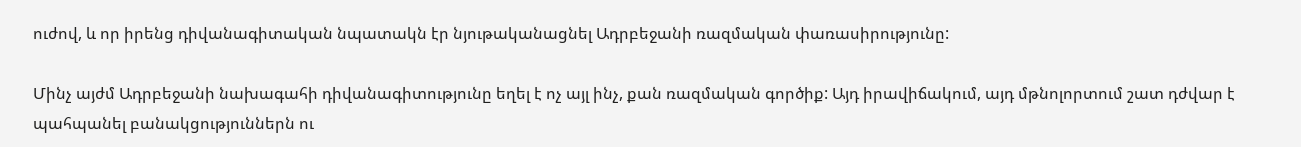ուժով, և որ իրենց դիվանագիտական նպատակն էր նյութականացնել Ադրբեջանի ռազմական փառասիրությունը:

Մինչ այժմ Ադրբեջանի նախագահի դիվանագիտությունը եղել է ոչ այլ ինչ, քան ռազմական գործիք: Այդ իրավիճակում, այդ մթնոլորտում շատ դժվար է պահպանել բանակցություններն ու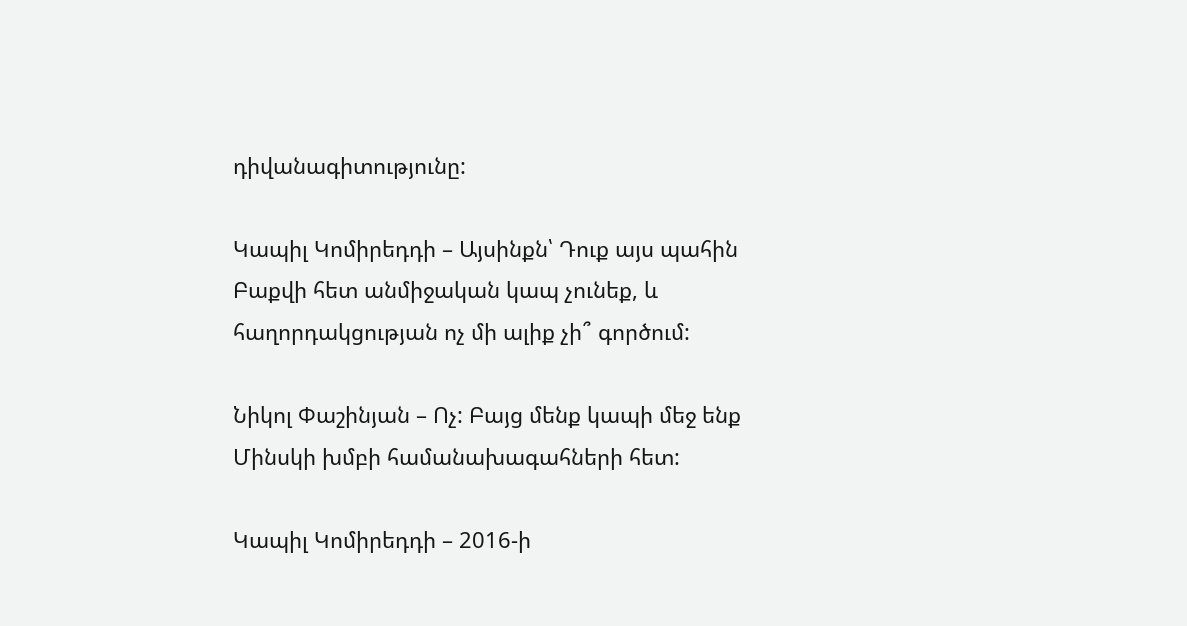դիվանագիտությունը:

Կապիլ Կոմիրեդդի – Այսինքն՝ Դուք այս պահին Բաքվի հետ անմիջական կապ չունեք, և հաղորդակցության ոչ մի ալիք չի՞ գործում:

Նիկոլ Փաշինյան – Ոչ: Բայց մենք կապի մեջ ենք Մինսկի խմբի համանախագահների հետ:

Կապիլ Կոմիրեդդի – 2016-ի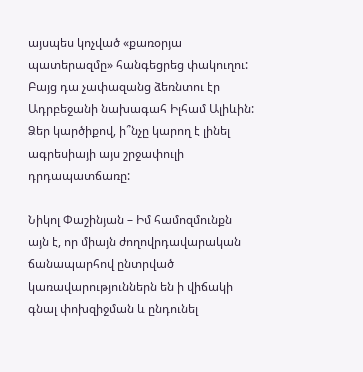այսպես կոչված «քառօրյա պատերազմը» հանգեցրեց փակուղու: Բայց դա չափազանց ձեռնտու էր Ադրբեջանի նախագահ Իլհամ Ալիևին: Ձեր կարծիքով, ի՞նչը կարող է լինել ագրեսիայի այս շրջափուլի դրդապատճառը:

Նիկոլ Փաշինյան – Իմ համոզմունքն այն է, որ միայն ժողովրդավարական ճանապարհով ընտրված կառավարություններն են ի վիճակի գնալ փոխզիջման և ընդունել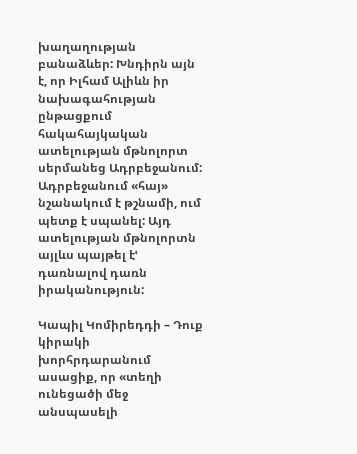խաղաղության բանաձևեր: Խնդիրն այն է, որ Իլհամ Ալիևն իր նախագահության ընթացքում հակահայկական ատելության մթնոլորտ սերմանեց Ադրբեջանում: Ադրբեջանում «հայ» նշանակում է թշնամի, ում պետք է սպանել: Այդ ատելության մթնոլորտն այլևս պայթել էՙ դառնալով դառն իրականություն:

Կապիլ Կոմիրեդդի – Դուք կիրակի խորհրդարանում ասացիք, որ «տեղի ունեցածի մեջ անսպասելի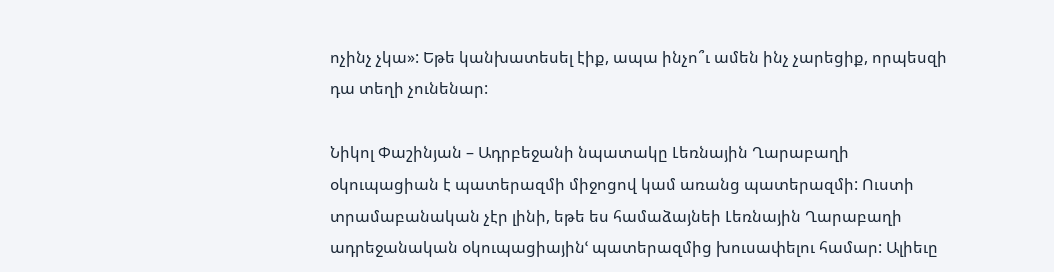ոչինչ չկա»: Եթե կանխատեսել էիք, ապա ինչո՞ւ ամեն ինչ չարեցիք, որպեսզի դա տեղի չունենար:

Նիկոլ Փաշինյան – Ադրբեջանի նպատակը Լեռնային Ղարաբաղի օկուպացիան է պատերազմի միջոցով կամ առանց պատերազմի: Ուստի տրամաբանական չէր լինի, եթե ես համաձայնեի Լեռնային Ղարաբաղի ադրեջանական օկուպացիայինՙ պատերազմից խուսափելու համար: Ալիեւը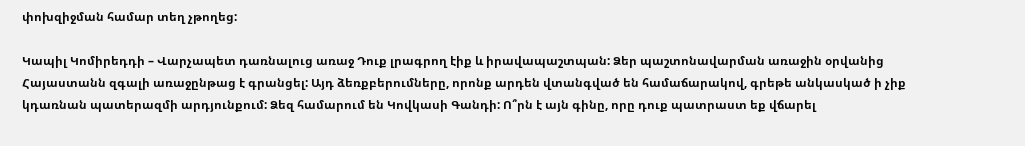փոխզիջման համար տեղ չթողեց:

Կապիլ Կոմիրեդդի – Վարչապետ դառնալուց առաջ Դուք լրագրող էիք և իրավապաշտպան: Ձեր պաշտոնավարման առաջին օրվանից Հայաստանն զգալի առաջընթաց է գրանցել: Այդ ձեռքբերումները, որոնք արդեն վտանգված են համաճարակով, գրեթե անկասկած ի չիք կդառնան պատերազմի արդյունքում: Ձեզ համարում են Կովկասի Գանդի: Ո՞րն է այն գինը, որը դուք պատրաստ եք վճարել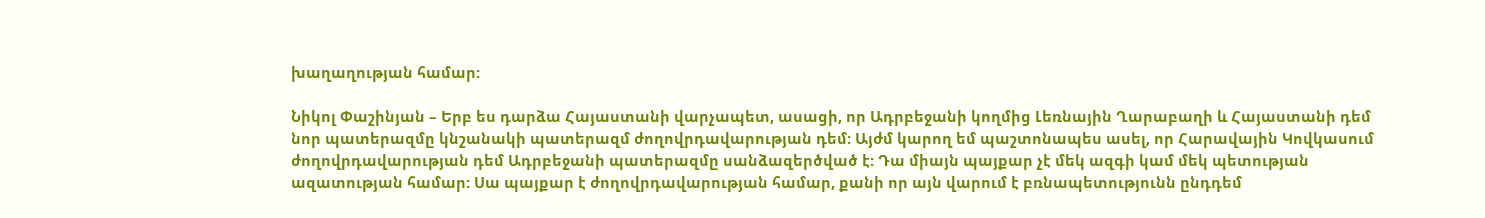խաղաղության համար:

Նիկոլ Փաշինյան – Երբ ես դարձա Հայաստանի վարչապետ, ասացի, որ Ադրբեջանի կողմից Լեռնային Ղարաբաղի և Հայաստանի դեմ նոր պատերազմը կնշանակի պատերազմ ժողովրդավարության դեմ: Այժմ կարող եմ պաշտոնապես ասել, որ Հարավային Կովկասում ժողովրդավարության դեմ Ադրբեջանի պատերազմը սանձազերծված է: Դա միայն պայքար չէ մեկ ազգի կամ մեկ պետության ազատության համար: Սա պայքար է ժողովրդավարության համար, քանի որ այն վարում է բռնապետությունն ընդդեմ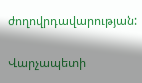ժողովրդավարության:

Վարչապետի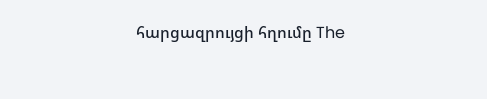հարցազրույցի հղումը The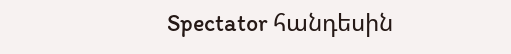Spectator հանդեսին